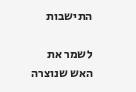התישבות

לשמר את האש שנוצרה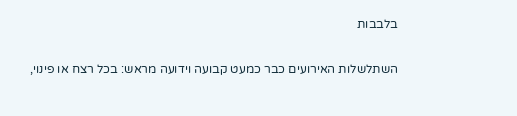בלבבות

השתלשלות האירועים כבר כמעט קבועה וידועה מראש: בכל רצח או פינוי,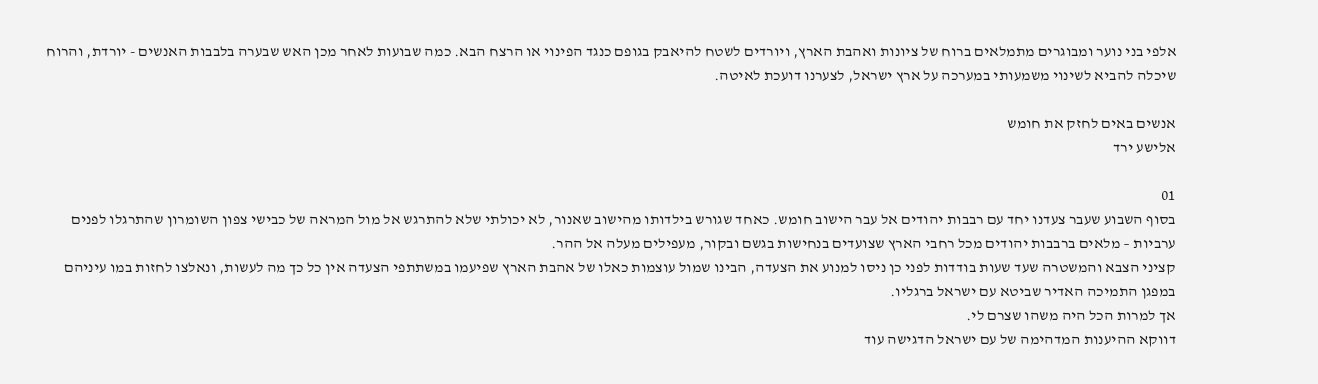אלפי בני נוער ומבוגרים מתמלאים ברוח של ציונות ואהבת הארץ, ויורדים לשטח להיאבק בגופם כנגד הפינוי או הרצח הבא. כמה שבועות לאחר מכן האש שבערה בלבבות האנשים - יורדת, והרוח שיכלה להביא לשינוי משמעותי במערכה על ארץ ישראל, לצערנו דועכת לאיטה.

אנשים באים לחזק את חומש
אלישע ירד

01
בסוף השבוע שעבר צעדנו יחד עם רבבות יהודים אל עבר הישוב חומש. כאחד שגורש בילדותו מהישוב שאנור, לא יכולתי שלא להתרגש אל מול המראה של כבישי צפון השומרון שהתרגלו לפנים ערביות – מלאים ברבבות יהודים מכל רחבי הארץ שצועדים בנחישות בגשם ובקור, מעפילים מעלה אל ההר.
קציני הצבא והמשטרה שעד שעות בודדות לפני כן ניסו למנוע את הצעדה, הבינו שמול עוצמות כאלו של אהבת הארץ שפיעמו במשתתפי הצעדה אין כל כך מה לעשות, ונאלצו לחזות במו עיניהם במפגן התמיכה האדיר שביטא עם ישראל ברגליו.
אך למרות הכל היה משהו שצרם לי.
דווקא ההיענות המדהימה של עם ישראל הדגישה עוד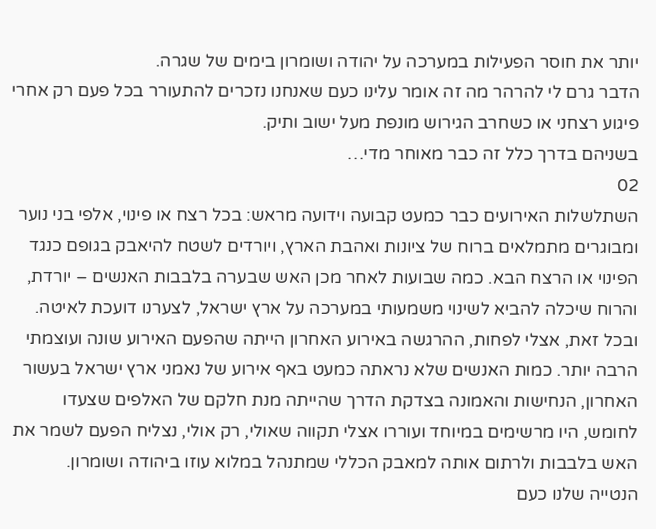יותר את חוסר הפעילות במערכה על יהודה ושומרון בימים של שגרה.
הדבר גרם לי להרהר מה זה אומר עלינו כעם שאנחנו נזכרים להתעורר בכל פעם רק אחרי פיגוע רצחני או כשחרב הגירוש מונפת מעל ישוב ותיק.
בשניהם בדרך כלל זה כבר מאוחר מדי…
02
השתלשלות האירועים כבר כמעט קבועה וידועה מראש: בכל רצח או פינוי, אלפי בני נוער ומבוגרים מתמלאים ברוח של ציונות ואהבת הארץ, ויורדים לשטח להיאבק בגופם כנגד הפינוי או הרצח הבא. כמה שבועות לאחר מכן האש שבערה בלבבות האנשים – יורדת, והרוח שיכלה להביא לשינוי משמעותי במערכה על ארץ ישראל, לצערנו דועכת לאיטה.
ובכל זאת, אצלי לפחות, ההרגשה באירוע האחרון הייתה שהפעם האירוע שונה ועוצמתי הרבה יותר. כמות האנשים שלא נראתה כמעט באף אירוע של נאמני ארץ ישראל בעשור האחרון, הנחישות והאמונה בצדקת הדרך שהייתה מנת חלקם של האלפים שצעדו לחומש, היו מרשימים במיוחד ועוררו אצלי תקווה שאולי, רק אולי, נצליח הפעם לשמר את האש בלבבות ולרתום אותה למאבק הכללי שמתנהל במלוא עוזו ביהודה ושומרון.
הנטייה שלנו כעם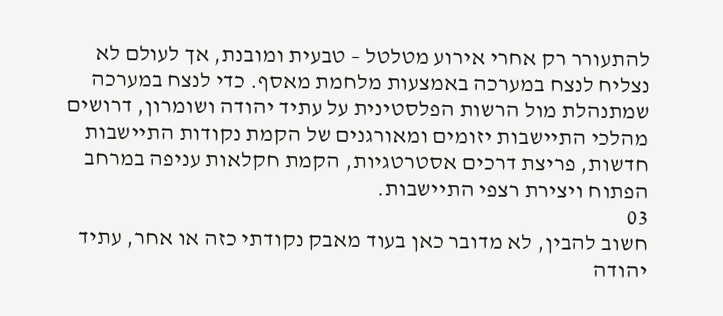להתעורר רק אחרי אירוע מטלטל – טבעית ומובנת, אך לעולם לא נצליח לנצח במערכה באמצעות מלחמת מאסף. כדי לנצח במערכה שמתנהלת מול הרשות הפלסטינית על עתיד יהודה ושומרון, דרושים מהלכי התיישבות יזומים ומאורגנים של הקמת נקודות התיישבות חדשות, פריצת דרכים אסטרטגיות, הקמת חקלאות עניפה במרחב הפתוח ויצירת רצפי התיישבות.
03
חשוב להבין, לא מדובר כאן בעוד מאבק נקודתי כזה או אחר, עתיד יהודה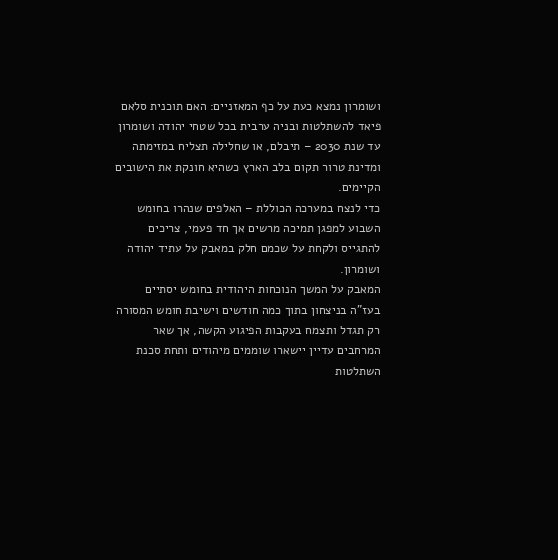ושומרון נמצא כעת על כף המאזניים: האם תוכנית סלאם פיאד להשתלטות ובניה ערבית בכל שטחי יהודה ושומרון עד שנת 2030 – תיבלם, או שחלילה תצליח במזימתה ומדינת טרור תקום בלב הארץ כשהיא חונקת את הישובים הקיימים.
כדי לנצח במערכה הכוללת – האלפים שנהרו בחומש השבוע למפגן תמיכה מרשים אך חד פעמי, צריכים להתגייס ולקחת על שכמם חלק במאבק על עתיד יהודה ושומרון.
המאבק על המשך הנוכחות היהודית בחומש יסתיים בעז"ה בניצחון בתוך כמה חודשים וישיבת חומש המסורה רק תגדל ותצמח בעקבות הפיגוע הקשה, אך שאר המרחבים עדיין יישארו שוממים מיהודים ותחת סכנת השתלטות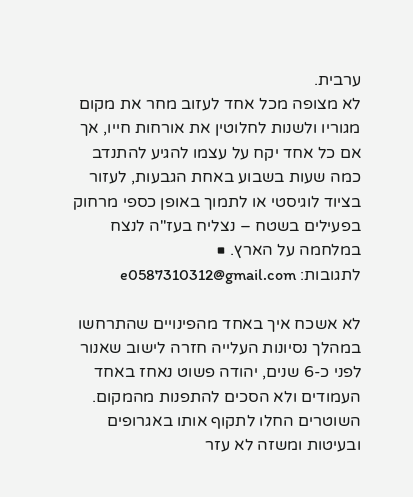ערבית.
לא מצופה מכל אחד לעזוב מחר את מקום מגוריו ולשנות לחלוטין את אורחות חייו, אך אם כל אחד יקח על עצמו להגיע להתנדב כמה שעות בשבוע באחת הגבעות, לעזור בציוד לוגיסטי או לתמוך באופן כספי מרחוק בפעילים בשטח – נצליח בעז"ה לנצח במלחמה על הארץ. ■
לתגובות: e0587310312@gmail.com

לא אשכח איך באחד מהפינויים שהתרחשו במהלך נסיונות העלייה חזרה לישוב שאנור לפני כ-6 שנים, יהודה פשוט נאחז באחד העמודים ולא הסכים להתפנות מהמקום.
השוטרים החלו לתקוף אותו באגרופים ובעיטות ומשזה לא עזר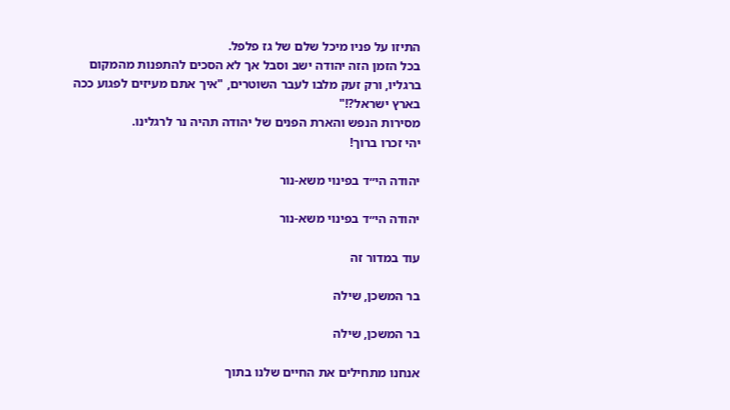התיזו על פניו מיכל שלם של גז פלפל.
בכל הזמן הזה יהודה ישב וסבל אך לא הסכים להתפנות מהמקום ברגליו, ורק זעק מלבו לעבר השוטרים, "איך אתם מעיזים לפגוע ככה בארץ ישראל?!"
מסירות הנפש והארת הפנים של יהודה תהיה נר לרגלינו.
יהי זכרו ברוך!

יהודה הי״ד בפינוי משא-נור

יהודה הי״ד בפינוי משא-נור

עוד במדור זה

בר המשכן, שילה

בר המשכן, שילה

אנחנו מתחילים את החיים שלנו בתוך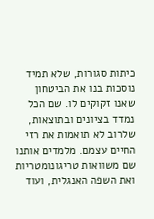כיתות סגורות, שלא תמיד נוסכות בנו את הביטחון שאנו זקוקים לו. שם הכל נמדד בציונים ובתוצאות, שלרוב לא תואמות את רזי החיים עצמם. מלמדים אותנו שם משוואות טריגונומטריות ואת השפה האנגלית, ועוד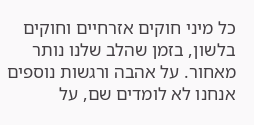כל מיני חוקים אזרחיים וחוקים בלשון, בזמן שהלב שלנו נותר מאחור. על אהבה ורגשות נוספים אנחנו לא לומדים שם, על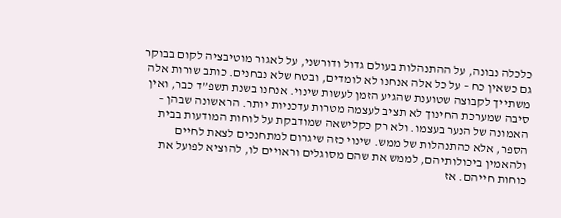כלכלה נבונה, על ההתנהלות בעולם גדול ודורשני, על לאגור מוטיבציה לקום בבוקר גם כשאין כח – על כל אלה אנחנו לא לומדים, ובטח שלא נבחנים. כותב שורות אלה משתייך לקבוצה שטוענת שהגיע הזמן לעשות שינוי. אנחנו בשנת תשפ”ד כבר, ואין סיבה שמערכת החינוך לא תציב לעצמה מטרות עדכניות יותר. הראשונה שבהן – האמונה של הנער בעצמו. ולא רק כקלישאה שמודבקת על לוחות המודעות בבית הספר, אלא כהתנהלות של ממש. שינוי כזה שיגרום למתחנכים לצאת לחיים ולהאמין ביכולותיהם, לממש את שהם מסוגלים וראויים לו, להוציא לפועל את כוחות חייהם. אז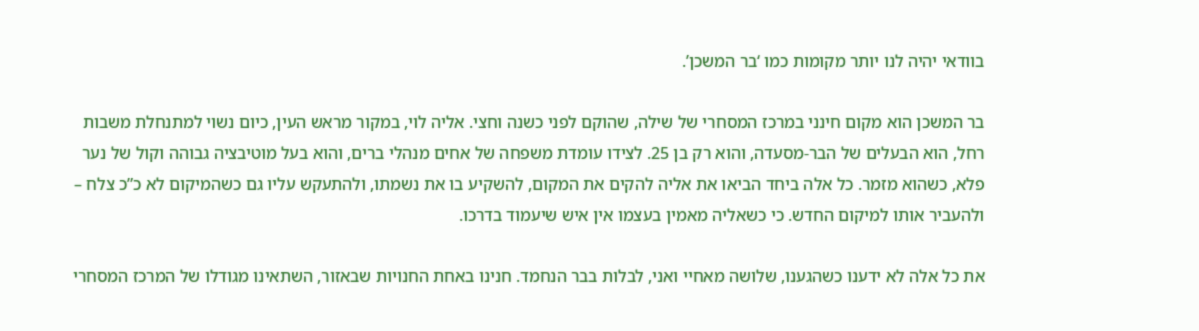בוודאי יהיה לנו יותר מקומות כמו ‘בר המשכן’.

בר המשכן הוא מקום חינני במרכז המסחרי של שילה, שהוקם לפני כשנה וחצי. אליה לוי, במקור מראש העין, כיום נשוי למתנחלת משבות רחל, הוא הבעלים של הבר-מסעדה, והוא רק בן 25. לצידו עומדת משפחה של אחים מנהלי ברים, והוא בעל מוטיבציה גבוהה וקול של נער פלא, כשהוא מזמר. כל אלה ביחד הביאו את אליה להקים את המקום, להשקיע בו את נשמתו, ולהתעקש עליו גם כשהמיקום לא כ”כ צלח – ולהעביר אותו למיקום החדש. כי כשאליה מאמין בעצמו אין איש שיעמוד בדרכו.

את כל אלה לא ידענו כשהגענו, שלושה מאחיי ואני, לבלות בבר הנחמד. חנינו באחת החנויות שבאזור, השתאינו מגודלו של המרכז המסחרי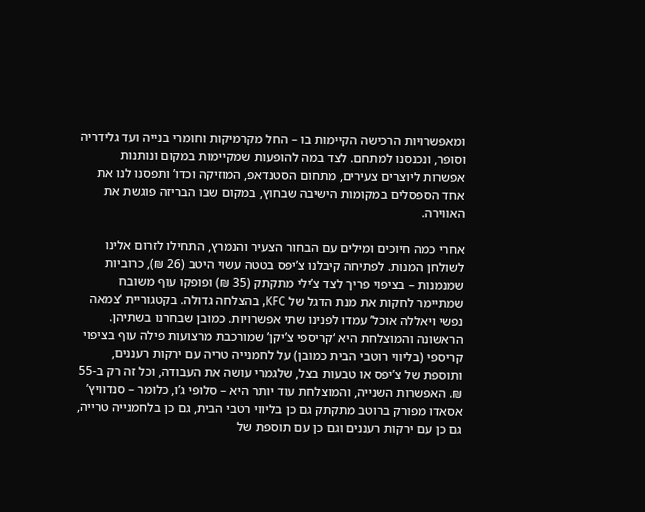ומאפשרויות הרכישה הקיימות בו – החל מקרמיקות וחומרי בנייה ועד גלידריה וסופר, ונכנסנו למתחם. לצד במה להופעות שמקיימות במקום ונותנות אפשרות ליוצרים צעירים, מתחום הסטנדאפ, המוזיקה וכדו’ ותפסנו לנו את אחד הספסלים במקומות הישיבה שבחוץ, במקום שבו הבריזה פוגשת את האווירה.

אחרי כמה חיוכים ומילים עם הבחור הצעיר והנמרץ, התחילו לזרום אלינו לשולחן המנות. לפתיחה קיבלנו צ’יפס בטטה עשוי היטב (26 ₪), כרוביות שמנמנות – בציפוי פריך לצד צ’ילי מתקתק (35 ₪) ופופקו עוף משובח שמתיימר לחקות את מנת הדגל של KFC, בהצלחה גדולה. בקטגוריית ‘צמאה נפשי ויאללה אוכל’ עמדו לפנינו שתי אפשרויות. כמובן שבחרנו בשתיהן. הראשונה והמוצלחת היא ‘קריספי צ’יקן’ שמורכבת מרצועות פילה עוף בציפוי קריספי (בליווי רוטבי הבית כמובן) על לחמנייה טריה עם ירקות רעננים, ותוספת של צ’יפס או טבעות בצל, שלגמרי עושה את העבודה, וכל זה רק ב-55 ₪. האפשרות השנייה, והמוצלחת עוד יותר היא – סלופי ג’ו, כלומר – סנדוויץ’ אסאדו מפורק ברוטב מתקתק גם כן בליווי רטבי הבית, גם כן בלחמנייה טרייה, גם כן עם ירקות רעננים וגם כן עם תוספת של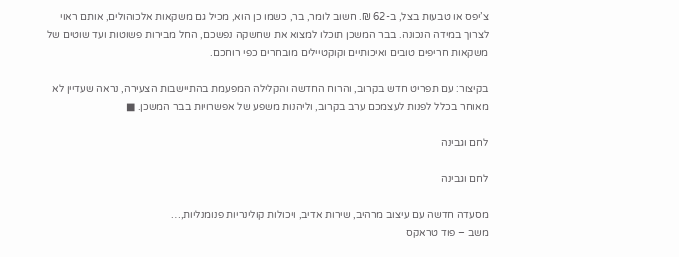צ’יפס או טבעות בצל, ב-62 ₪. חשוב לומר, בר, כשמו כן הוא, מכיל גם משקאות אלכוהולים, אותם ראוי לצרוך במידה הנכונה. בבר המשכן תוכלו למצוא את שחשקה נפשכם, החל מבירות פשוטות ועד שוטים של משקאות חריפים טובים ואיכותיים וקוקטיילים מובחרים כפי רוחכם.

בקיצור: עם תפריט חדש בקרוב, והרוח החדשה והקלילה המפעמת בהתיישבות הצעירה, נראה שעדיין לא מאוחר בכלל לפנות לעצמכם ערב בקרוב, וליהנות משפע של אפשרויות בבר המשכן. ■

לחם וגבינה

לחם וגבינה

מסעדה חדשה עם עיצוב מרהיב, שירות אדיב, ויכולות קולינריות פנומנליות,…
משב – פוד טראקס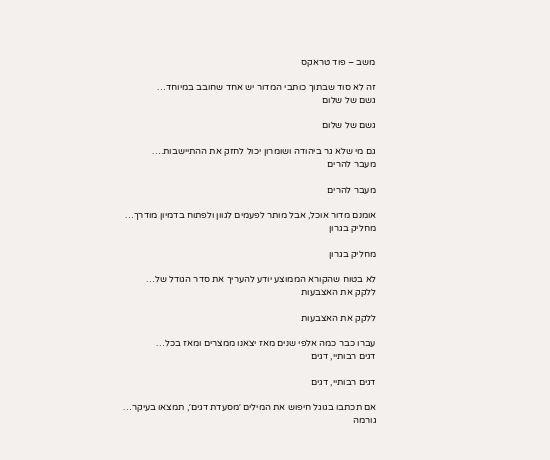משב – פוד טראקס

זה לא סוד שבתוך כותבי המדור יש אחד שחובב במיוחד…
גשם של שלום

גשם של שלום

גם מי שלא גר ביהודה ושומרון יכול לחזק את ההתיישבות.…
מעבר להרים

מעבר להרים

אומנם מדור אוכל, אבל מותר לפעמים לגוון ולפתוח בדמיון מודרך…
מחליק בגרון

מחליק בגרון

לא בטוח שהקורא הממוצע יודע להעריך את סדר הגודל של…
ללקק את האצבעות

ללקק את האצבעות

עברו כבר כמה אלפי שנים מאז יצאנו ממצרים ומאז בכל…
דגים רבותיי, דגים

דגים רבותיי, דגים

אם תכתבו בגוגל חיפוש את המילים ׳מסעדת דגים׳, תמצאו בעיקר…
גורמה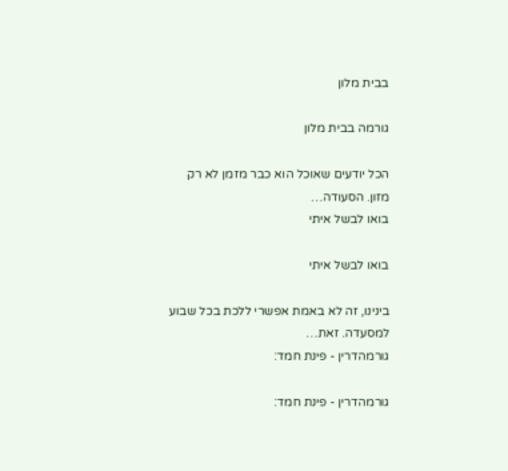בבית מלון

גורמה בבית מלון

הכל יודעים שאוכל הוא כבר מזמן לא רק מזון. הסעודה…
בואו לבשל איתי

בואו לבשל איתי

בינינו, זה לא באמת אפשרי ללכת בכל שבוע למסעדה. זאת…
גורמהדרין - פינת חמד:

גורמהדרין - פינת חמד: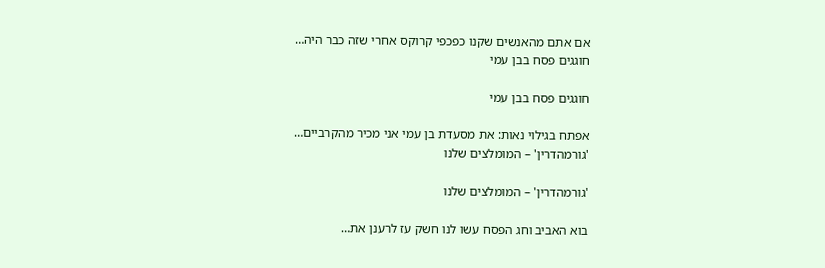אם אתם מהאנשים שקנו כפכפי קרוקס אחרי שזה כבר היה…
חוגגים פסח בבן עמי

חוגגים פסח בבן עמי

אפתח בגילוי נאות: את מסעדת בן עמי אני מכיר מהקרביים…
'גורמהדרין' – המומלצים שלנו

'גורמהדרין' – המומלצים שלנו

בוא האביב וחג הפסח עשו לנו חשק עז לרענן את…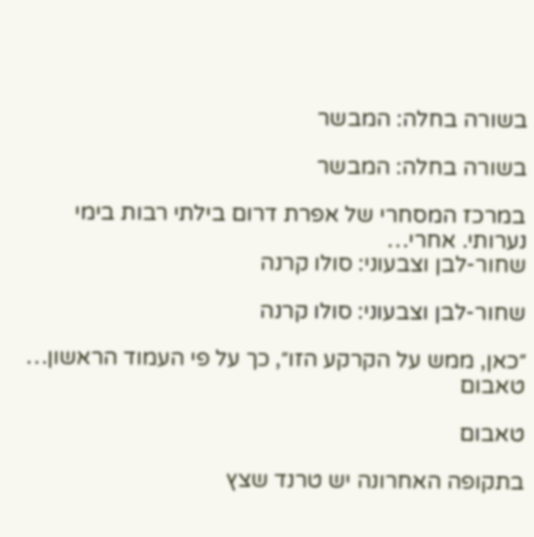בשורה בחלה: המבשר

בשורה בחלה: המבשר

במרכז המסחרי של אפרת דרום בילתי רבות בימי נערותי. אחרי…
שחור-לבן וצבעוני: סולו קרנה

שחור-לבן וצבעוני: סולו קרנה

״כאן, ממש על הקרקע הזו״, כך על פי העמוד הראשון…
טאבום

טאבום

בתקופה האחרונה יש טרנד שצץ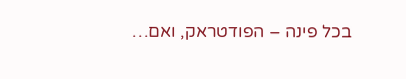בכל פינה – הפודטראק, ואם…